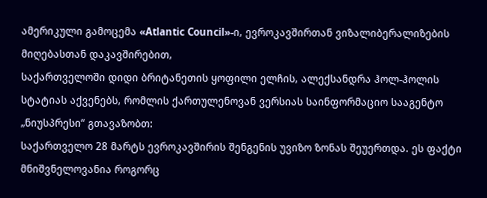ამერიკული გამოცემა «Atlantic Council»-ი, ევროკავშირთან ვიზალიბერალიზების მიღებასთან დაკავშირებით,
საქართველოში დიდი ბრიტანეთის ყოფილი ელჩის, ალექსანდრა ჰოლ-ჰოლის სტატიას აქვენებს, რომლის ქართულენოვან ვერსიას საინფორმაციო სააგენტო „ნიუსპრესი“ გთავაზობთ:
საქართველო 28 მარტს ევროკავშირის შენგენის უვიზო ზონას შეუერთდა. ეს ფაქტი მნიშვნელოვანია როგორც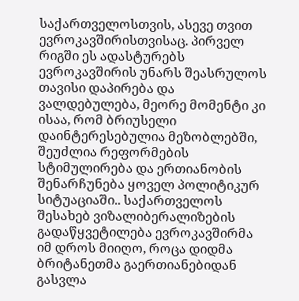საქართველოსთვის, ასევე თვით ევროკავშირისთვისაც. პირველ რიგში ეს ადასტურებს ევროკავშირის უნარს შეასრულოს თავისი დაპირება და ვალდებულება, მეორე მომენტი კი ისაა, რომ ბრიუსელი დაინტერესებულია მეზობლებში, შეუძლია რეფორმების სტიმულირება და ერთიანობის შენარჩუნება ყოველ პოლიტიკურ სიტუაციაში.. საქართველოს შესახებ ვიზალიბერალიზების გადაწყვეტილება ევროკავშირმა იმ დროს მიიღო, როცა დიდმა ბრიტანეთმა გაერთიანებიდან გასვლა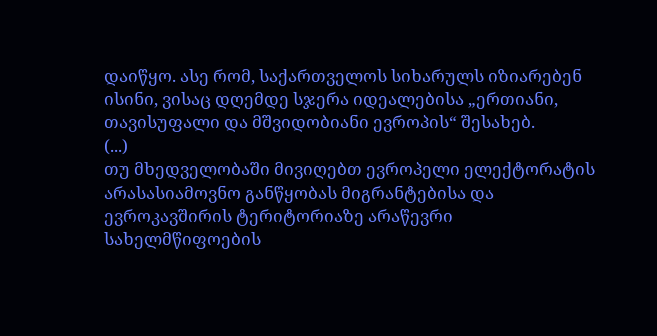დაიწყო. ასე რომ, საქართველოს სიხარულს იზიარებენ ისინი, ვისაც დღემდე სჯერა იდეალებისა „ერთიანი, თავისუფალი და მშვიდობიანი ევროპის“ შესახებ.
(...)
თუ მხედველობაში მივიღებთ ევროპელი ელექტორატის არასასიამოვნო განწყობას მიგრანტებისა და ევროკავშირის ტერიტორიაზე არაწევრი სახელმწიფოების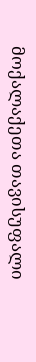მოქალაქეთა თავისუფალი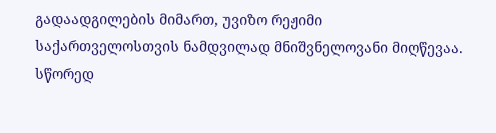გადაადგილების მიმართ, უვიზო რეჟიმი საქართველოსთვის ნამდვილად მნიშვნელოვანი მიღწევაა. სწორედ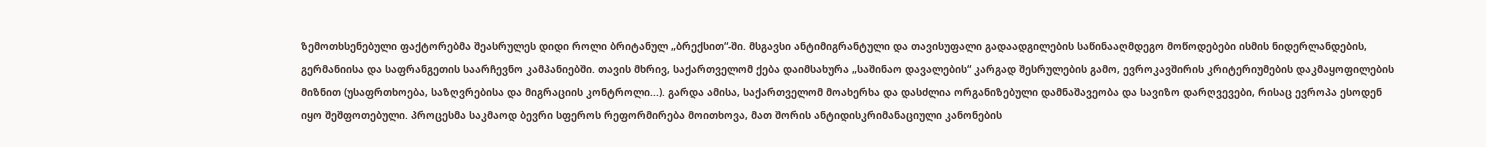ზემოთხსენებული ფაქტორებმა შეასრულეს დიდი როლი ბრიტანულ „ბრექსით“-ში. მსგავსი ანტიმიგრანტული და თავისუფალი გადაადგილების საწინააღმდეგო მოწოდებები ისმის ნიდერლანდების, გერმანიისა და საფრანგეთის საარჩევნო კამპანიებში. თავის მხრივ, საქართველომ ქება დაიმსახურა „საშინაო დავალების“ კარგად შესრულების გამო, ევროკავშირის კრიტერიუმების დაკმაყოფილების მიზნით (უსაფრთხოება, საზღვრებისა და მიგრაციის კონტროლი...). გარდა ამისა, საქართველომ მოახერხა და დასძლია ორგანიზებული დამნაშავეობა და სავიზო დარღვევები, რისაც ევროპა ესოდენ იყო შეშფოთებული. პროცესმა საკმაოდ ბევრი სფეროს რეფორმირება მოითხოვა, მათ შორის ანტიდისკრიმანაციული კანონების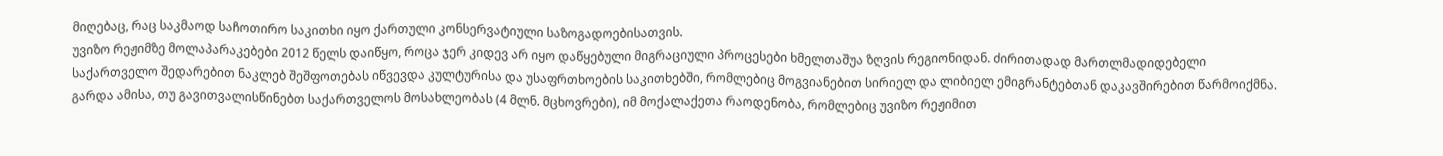მიღებაც, რაც საკმაოდ საჩოთირო საკითხი იყო ქართული კონსერვატიული საზოგადოებისათვის.
უვიზო რეჟიმზე მოლაპარაკებები 2012 წელს დაიწყო, როცა ჯერ კიდევ არ იყო დაწყებული მიგრაციული პროცესები ხმელთაშუა ზღვის რეგიონიდან. ძირითადად მართლმადიდებელი საქართველო შედარებით ნაკლებ შეშფოთებას იწვევდა კულტურისა და უსაფრთხოების საკითხებში, რომლებიც მოგვიანებით სირიელ და ლიბიელ ემიგრანტებთან დაკავშირებით წარმოიქმნა. გარდა ამისა, თუ გავითვალისწინებთ საქართველოს მოსახლეობას (4 მლნ. მცხოვრები), იმ მოქალაქეთა რაოდენობა, რომლებიც უვიზო რეჟიმით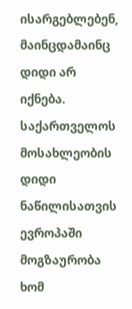ისარგებლებენ, მაინცდამაინც დიდი არ იქნება. საქართველოს მოსახლეობის დიდი ნაწილისათვის ევროპაში მოგზაურობა ხომ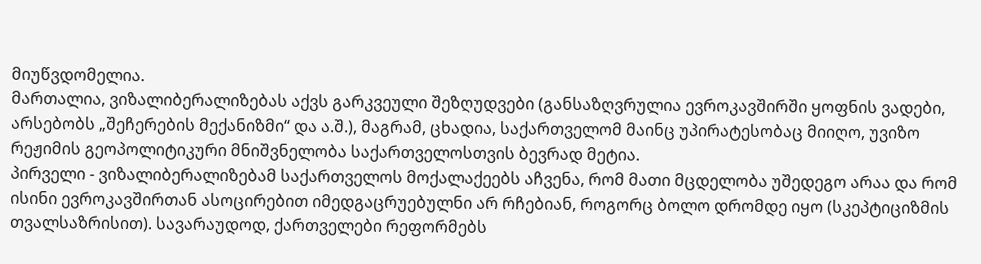მიუწვდომელია.
მართალია, ვიზალიბერალიზებას აქვს გარკვეული შეზღუდვები (განსაზღვრულია ევროკავშირში ყოფნის ვადები, არსებობს „შეჩერების მექანიზმი“ და ა.შ.), მაგრამ, ცხადია, საქართველომ მაინც უპირატესობაც მიიღო, უვიზო რეჟიმის გეოპოლიტიკური მნიშვნელობა საქართველოსთვის ბევრად მეტია.
პირველი - ვიზალიბერალიზებამ საქართველოს მოქალაქეებს აჩვენა, რომ მათი მცდელობა უშედეგო არაა და რომ ისინი ევროკავშირთან ასოცირებით იმედგაცრუებულნი არ რჩებიან, როგორც ბოლო დრომდე იყო (სკეპტიციზმის თვალსაზრისით). სავარაუდოდ, ქართველები რეფორმებს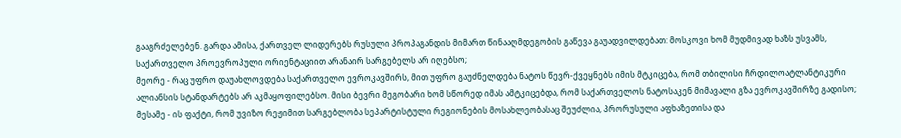გააგრძელებენ. გარდა ამისა, ქართველ ლიდერებს რუსული პროპაგანდის მიმართ წინააღმდეგობის გაწევა გაუადვილდებათ: მოსკოვი ხომ მუდმივად ხაზს უსვამს, საქართველო პროევროპული ორიენტაციით არანაირ სარგებელს არ იღებსო;
მეორე - რაც უფრო დაუახლოვდება საქართველო ევროკავშირს, მით უფრო გაუძნელდება ნატოს წევრ-ქვეყნებს იმის მტკიცება, რომ თბილისი ჩრდილოატლანტიკური ალიანსის სტანდარტებს არ აკმაყოფილებსო. მისი ბევრი მეგობარი ხომ სწორედ იმას ამტკიცებდა, რომ საქართველოს ნატოსაკენ მიმავალი გზა ევროკავშირზე გადისო;
მესამე - ის ფაქტი, რომ უვიზო რეჟიმით სარგებლობა სეპარტისტული რეგიონების მოსახლეობასაც შეუძლია, პრორუსული აფხაზეთისა და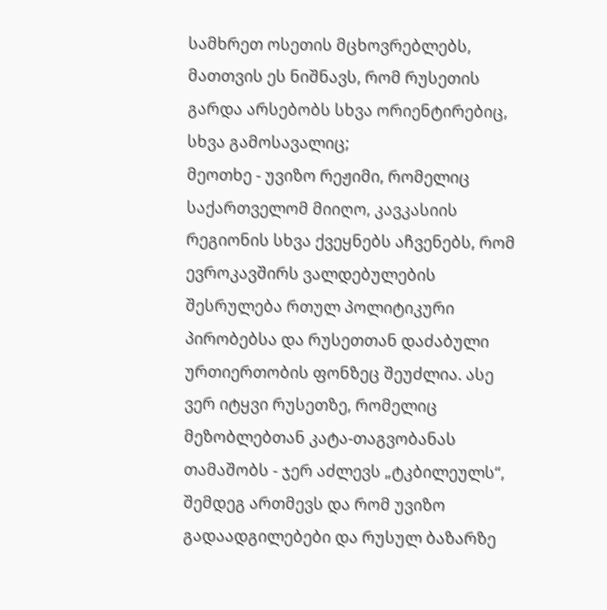სამხრეთ ოსეთის მცხოვრებლებს, მათთვის ეს ნიშნავს, რომ რუსეთის გარდა არსებობს სხვა ორიენტირებიც, სხვა გამოსავალიც;
მეოთხე - უვიზო რეჟიმი, რომელიც საქართველომ მიიღო, კავკასიის რეგიონის სხვა ქვეყნებს აჩვენებს, რომ ევროკავშირს ვალდებულების შესრულება რთულ პოლიტიკური პირობებსა და რუსეთთან დაძაბული ურთიერთობის ფონზეც შეუძლია. ასე ვერ იტყვი რუსეთზე, რომელიც მეზობლებთან კატა-თაგვობანას თამაშობს - ჯერ აძლევს „ტკბილეულს“, შემდეგ ართმევს და რომ უვიზო გადაადგილებები და რუსულ ბაზარზე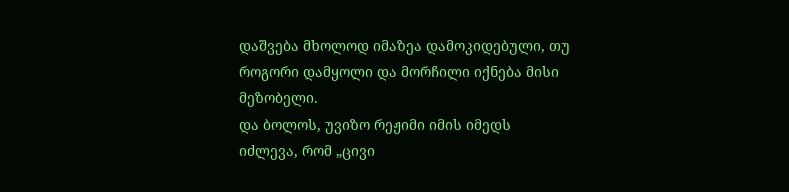დაშვება მხოლოდ იმაზეა დამოკიდებული, თუ როგორი დამყოლი და მორჩილი იქნება მისი მეზობელი.
და ბოლოს, უვიზო რეჟიმი იმის იმედს იძლევა, რომ „ცივი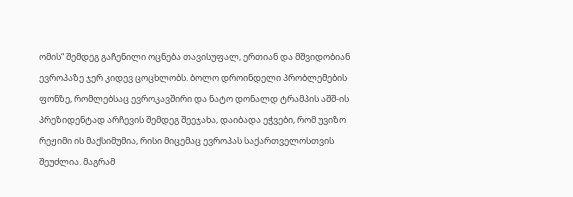ომის“ შემდეგ გაჩენილი ოცნება თავისუფალ, ერთიან და მშვიდობიან ევროპაზე ჯერ კიდევ ცოცხლობს. ბოლო დროინდელი პრობლემების ფონზე, რომლებსაც ევროკავშირი და ნატო დონალდ ტრამპის აშშ-ის პრეზიდენტად არჩევის შემდეგ შეეჯახა, დაიბადა ეჭვები, რომ უვიზო რეჟიმი ის მაქსიმუმია, რისი მიცემაც ევროპას საქართველოსთვის შეუძლია. მაგრამ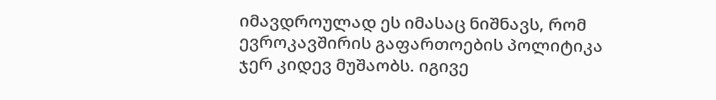იმავდროულად ეს იმასაც ნიშნავს, რომ ევროკავშირის გაფართოების პოლიტიკა ჯერ კიდევ მუშაობს. იგივე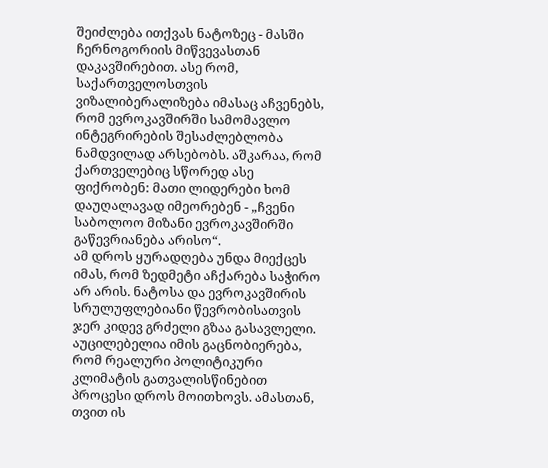შეიძლება ითქვას ნატოზეც - მასში ჩერნოგორიის მიწვევასთან დაკავშირებით. ასე რომ, საქართველოსთვის ვიზალიბერალიზება იმასაც აჩვენებს, რომ ევროკავშირში სამომავლო ინტეგრირების შესაძლებლობა ნამდვილად არსებობს. აშკარაა, რომ ქართველებიც სწორედ ასე ფიქრობენ: მათი ლიდერები ხომ დაუღალავად იმეორებენ - „ჩვენი საბოლოო მიზანი ევროკავშირში გაწევრიანება არისო“.
ამ დროს ყურადღება უნდა მიექცეს იმას, რომ ზედმეტი აჩქარება საჭირო არ არის. ნატოსა და ევროკავშირის სრულუფლებიანი წევრობისათვის ჯერ კიდევ გრძელი გზაა გასავლელი. აუცილებელია იმის გაცნობიერება, რომ რეალური პოლიტიკური კლიმატის გათვალისწინებით პროცესი დროს მოითხოვს. ამასთან, თვით ის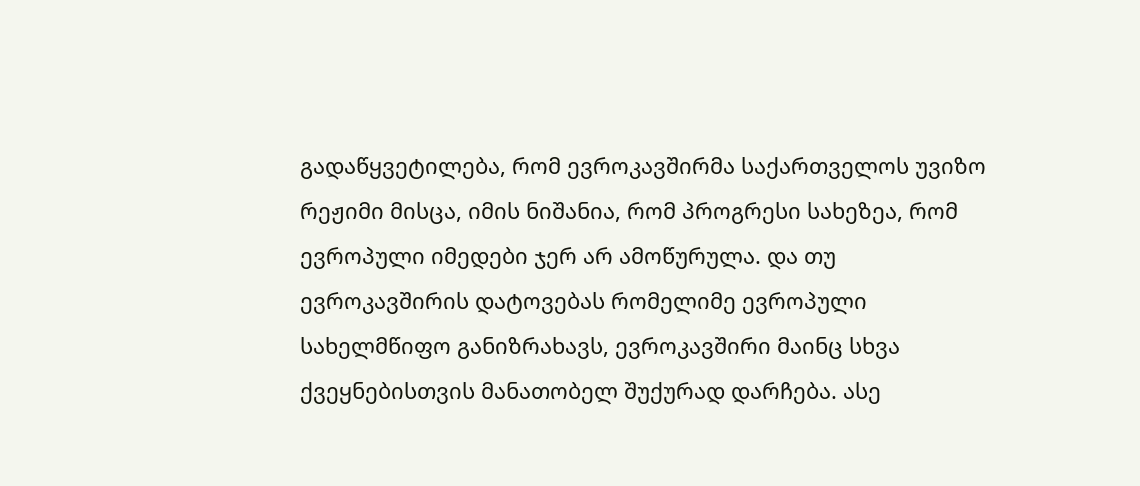გადაწყვეტილება, რომ ევროკავშირმა საქართველოს უვიზო რეჟიმი მისცა, იმის ნიშანია, რომ პროგრესი სახეზეა, რომ ევროპული იმედები ჯერ არ ამოწურულა. და თუ ევროკავშირის დატოვებას რომელიმე ევროპული სახელმწიფო განიზრახავს, ევროკავშირი მაინც სხვა ქვეყნებისთვის მანათობელ შუქურად დარჩება. ასე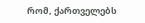რომ, ქართველებს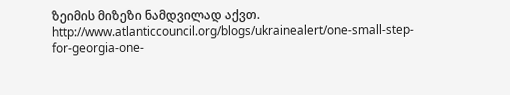ზეიმის მიზეზი ნამდვილად აქვთ.
http://www.atlanticcouncil.org/blogs/ukrainealert/one-small-step-for-georgia-one-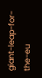giant-leap-for-the-eu